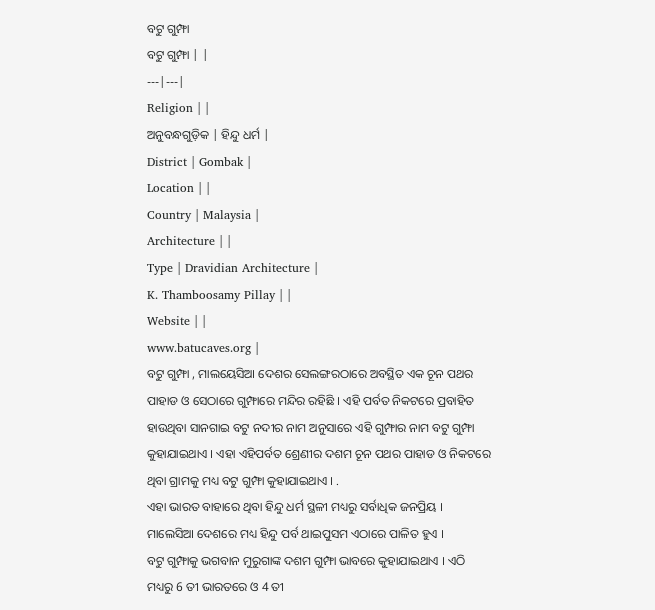ବଟୁ ଗୁମ୍ଫା
ବଟୁ ଗୁମ୍ଫା | |
---|---|
Religion | |
ଅନୁବନ୍ଧଗୁଡ଼ିକ | ହିନ୍ଦୁ ଧର୍ମ |
District | Gombak |
Location | |
Country | Malaysia |
Architecture | |
Type | Dravidian Architecture |
K. Thamboosamy Pillay | |
Website | |
www.batucaves.org |
ବଟୁ ଗୁମ୍ଫା , ମାଲୟେସିଆ ଦେଶର ସେଲଙ୍ଗରଠାରେ ଅବସ୍ଥିତ ଏକ ଚୂନ ପଥର ପାହାଡ ଓ ସେଠାରେ ଗୁମ୍ଫାରେ ମନ୍ଦିର ରହିଛି । ଏହି ପର୍ବତ ନିକଟରେ ପ୍ରବାହିତ ହାଉଥିବା ସାନଗାଇ ବଟୁ ନଦୀର ନାମ ଅନୁସାରେ ଏହି ଗୁମ୍ଫାର ନାମ ବଟୁ ଗୁମ୍ଫା କୁହାଯାଇଥାଏ । ଏହା ଏହିପର୍ବତ ଶ୍ରେଣୀର ଦଶମ ଚୂନ ପଥର ପାହାଡ ଓ ନିକଟରେ ଥିବା ଗ୍ରାମକୁ ମଧ୍ୟ ବଟୁ ଗୁମ୍ଫା କୁହାଯାଇଥାଏ । .
ଏହା ଭାରତ ବାହାରେ ଥିବା ହିନ୍ଦୁ ଧର୍ମ ସ୍ଥଳୀ ମଧ୍ୟରୁ ସର୍ବାଧିକ ଜନପ୍ରିୟ । ମାଲେସିଆ ଦେଶରେ ମଧ୍ୟ ହିନ୍ଦୁ ପର୍ବ ଥାଇପୁସମ ଏଠାରେ ପାଳିତ ହୁଏ ।
ବଟୁ ଗୁମ୍ଫାକୁ ଭଗବାନ ମୁରୁଗାଙ୍କ ଦଶମ ଗୁମ୍ଫା ଭାବରେ କୁହାଯାଇଥାଏ । ଏଠି ମଧ୍ୟରୁ 6 ତୀ ଭାରତରେ ଓ 4 ତୀ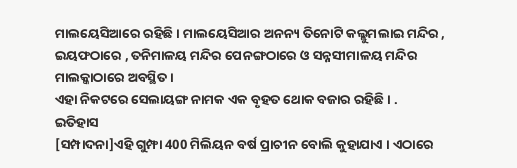ମାଲୟେସିଆରେ ରହିଛି । ମାଲୟେସିଆର ଅନନ୍ୟ ତିନୋଟି କଲ୍ଲୁମଲାଇ ମନ୍ଦିର , ଇୟଫଠାରେ , ତନିମାଳୟ ମନ୍ଦିର ପେନଙ୍ଗଠାରେ ଓ ସନ୍ନସୀମାଳୟ ମନ୍ଦିର ମାଲକ୍କାଠାରେ ଅବସ୍ଥିତ ।
ଏହା ନିକଟରେ ସେଲାୟଙ୍ଗ ନାମକ ଏକ ବୃହତ ଥୋକ ବଜାର ରହିଛି । .
ଇତିହାସ
[ସମ୍ପାଦନା]ଏହି ଗୁମ୍ଫା 400 ମିଲିୟନ ବର୍ଷ ପ୍ରାଚୀନ ବୋଲି କୁହାଯାଏ । ଏଠାରେ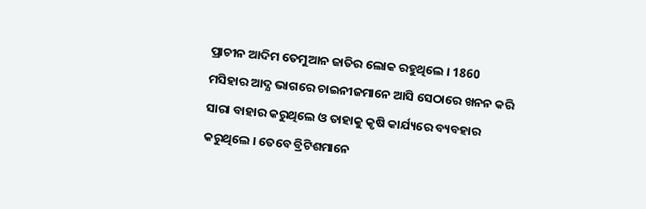ପ୍ରାଚୀନ ଆଦିମ ତେମୁଆନ ଜାତିର ଲୋକ ରହୁଥିଲେ । 1860 ମସିହାର ଆଦ୍ଯ ଭାଗରେ ଚାଇନୀଜମାନେ ଆସି ସେଠାରେ ଖନନ କରି ସାରା ବାହାର କରୁଥିଲେ ଓ ତାହାକୁ କୃଷି କାର୍ଯ୍ୟରେ ବ୍ୟବହାର କରୁଥିଲେ । ତେବେ ବ୍ରିଟିଶମାନେ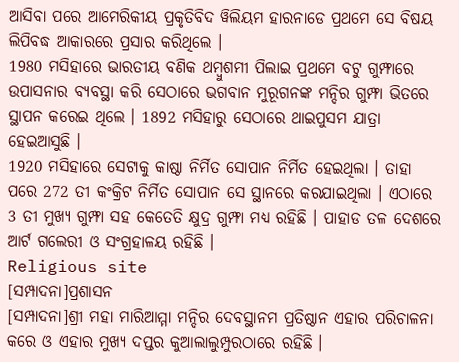ଆସିବା ପରେ ଆମେରିକୀୟ ପ୍ରକୃତିବିଦ ୱିଲିୟମ ହାରନାଡେ ପ୍ରଥମେ ସେ ବିଷୟ ଲିପିବଦ୍ଧ ଆକାରରେ ପ୍ରସାର କରିଥିଲେ ।
1980 ମସିହାରେ ଭାରତୀୟ ବଣିକ ଥମ୍ବୁଶମୀ ପିଲାଇ ପ୍ରଥମେ ବଟୁ ଗୁମ୍ଫାରେ ଉପାସନାର ବ୍ୟବସ୍ଥା କରି ସେଠାରେ ଭଗବାନ ମୁରୂଗନଙ୍କ ମନ୍ଦିର ଗୁମ୍ଫା ଭିତରେ ସ୍ଥାପନ କରେଇ ଥିଲେ । 1892 ମସିହାରୁ ସେଠାରେ ଥାଇପୁସମ ଯାତ୍ରା ହେଇଆସୁଛି ।
1920 ମସିହାରେ ସେଟାକୁ କାଷ୍ଠା ନିର୍ମିତ ସୋପାନ ନିର୍ମିତ ହେଇଥିଲା । ତାହା ପରେ 272 ତୀ କଂକ୍ରିଟ ନିର୍ମିତ ସୋପାନ ସେ ସ୍ଥାନରେ କରଯାଇଥିଲା । ଏଠାରେ 3 ତୀ ମୁଖ୍ୟ ଗୁମ୍ଫା ସହ କେତେତି କ୍ଷୁଦ୍ର ଗୁମ୍ଫା ମଧ୍ୟ ରହିଛି । ପାହାଡ ତଳ ଦେଶରେ ଆର୍ଟ ଗଲେରୀ ଓ ସଂଗ୍ରହାଳୟ ରହିଛି ।
Religious site
[ସମ୍ପାଦନା]ପ୍ରଶାସନ
[ସମ୍ପାଦନା]ଶ୍ରୀ ମହା ମାରିଆମ୍ମା ମନ୍ଦିର ଦେବସ୍ଥାନମ ପ୍ରତିଷ୍ଠାନ ଏହାର ପରିଚାଳନା କରେ ଓ ଏହାର ମୁଖ୍ୟ ଦପ୍ତର କୁଆଲାଲୁମ୍ପୁରଠାରେ ରହିଛି ।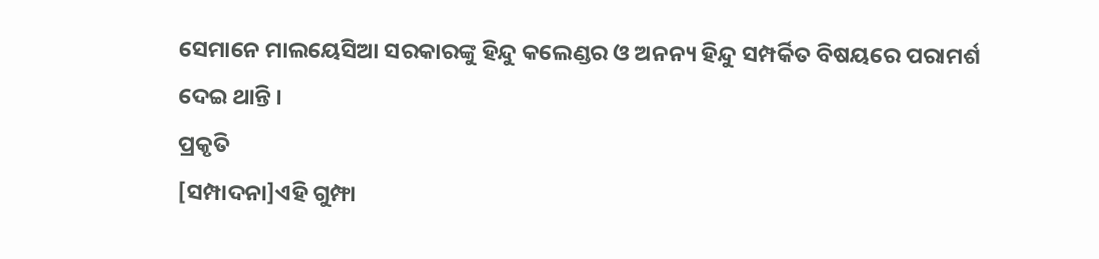ସେମାନେ ମାଲୟେସିଆ ସରକାରଙ୍କୁ ହିନ୍ଦୁ କଲେଣ୍ଡର ଓ ଅନନ୍ୟ ହିନ୍ଦୁ ସମ୍ପର୍କିତ ବିଷୟରେ ପରାମର୍ଶ ଦେଇ ଥାନ୍ତି ।
ପ୍ରକୃତି
[ସମ୍ପାଦନା]ଏହି ଗୁମ୍ଫା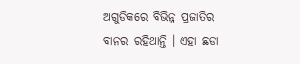ଅଗୁଡିକରେ ବିଭିନ୍ନ ପ୍ରଜାତିର ବାନର ରହିଥାନ୍ତି । ଏହା ଛଡା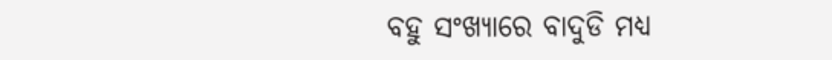ବହୁ ସଂଖ୍ୟାରେ ବାଦୁଡି ମଧ୍ୟ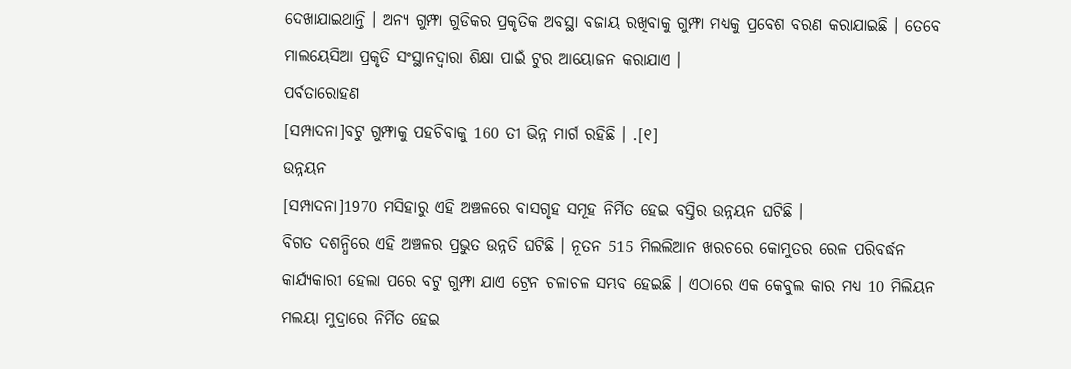ଦେଖାଯାଇଥାନ୍ତି । ଅନ୍ୟ ଗୁମ୍ଫା ଗୁଡିକର ପ୍ରକୃତିକ ଅବସ୍ଥା ବଜାୟ ରଖିବାକୁ ଗୁମ୍ଫା ମଧ୍ୟକୁ ପ୍ରବେଶ ବରଣ କରାଯାଇଛି । ତେବେ ମାଲୟେସିଆ ପ୍ରକୃତି ସଂସ୍ଥାନଦ୍ୱାରା ଶିକ୍ଷା ପାଇଁ ଟୁର ଆୟୋଜନ କରାଯାଏ ।
ପର୍ବତାରୋହଣ
[ସମ୍ପାଦନା]ବଟୁ ଗୁମ୍ଫାକୁ ପହଚିବାକୁ 160 ତୀ ଭିନ୍ନ ମାର୍ଗ ରହିଛି । .[୧]
ଉନ୍ନୟନ
[ସମ୍ପାଦନା]1970 ମସିହାରୁ ଏହି ଅଞ୍ଚଳରେ ବାସଗୃହ ସମୂହ ନିର୍ମିତ ହେଇ ବସ୍ତିର ଉନ୍ନୟନ ଘଟିଛି ।
ବିଗତ ଦଶନ୍ଧିରେ ଏହି ଅଞ୍ଚଳର ପ୍ରଭୁତ ଉନ୍ନତି ଘଟିଛି । ନୂତନ 515 ମିଲଲିଆନ ଖରଚରେ କୋମୁତର ରେଳ ପରିବର୍ଦ୍ଧନ କାର୍ଯ୍ୟକାରୀ ହେଲା ପରେ ବଟୁ ଗୁମ୍ଫା ଯାଏ ଟ୍ରେନ ଚଳାଚଳ ସମ୍ଭବ ହେଇଛି । ଏଠାରେ ଏକ କେବୁଲ କାର ମଧ୍ୟ 10 ମିଲିୟନ ମଲୟା ମୁଦ୍ରାରେ ନିର୍ମିତ ହେଇ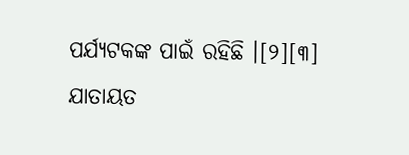ପର୍ଯ୍ୟଟକଙ୍କ ପାଇଁ ରହିଛି ।[୨][୩]
ଯାତାୟତ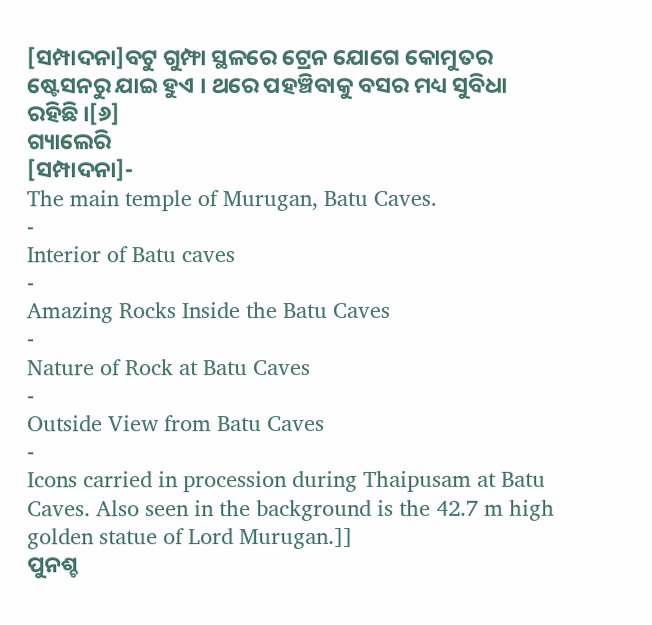[ସମ୍ପାଦନା]ବଟୁ ଗୁମ୍ଫା ସ୍ଥଳରେ ଟ୍ରେନ ଯୋଗେ କୋମୁତର ଷ୍ଟେସନରୁ ଯାଇ ହୁଏ । ଥରେ ପହଞ୍ଚିବାକୁ ବସର ମଧ୍ୟ ସୁବିଧା ରହିଛି ।[୬]
ଗ୍ୟାଲେରି
[ସମ୍ପାଦନା]-
The main temple of Murugan, Batu Caves.
-
Interior of Batu caves
-
Amazing Rocks Inside the Batu Caves
-
Nature of Rock at Batu Caves
-
Outside View from Batu Caves
-
Icons carried in procession during Thaipusam at Batu Caves. Also seen in the background is the 42.7 m high golden statue of Lord Murugan.]]
ପୁନଶ୍ଚ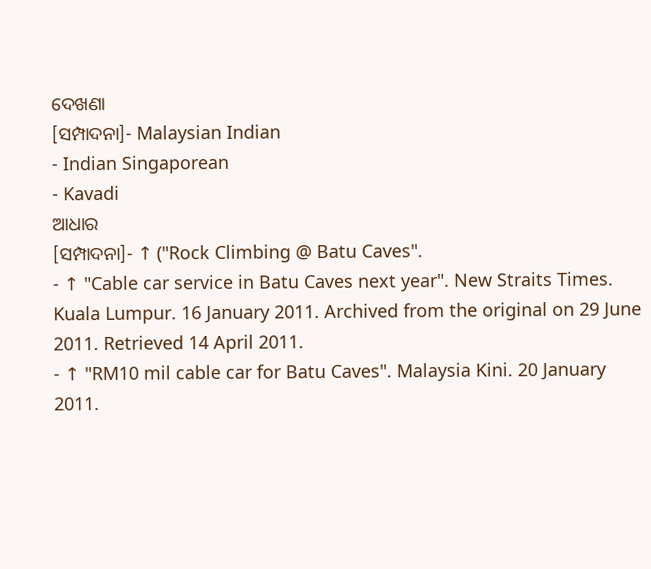ଦେଖଣା
[ସମ୍ପାଦନା]- Malaysian Indian
- Indian Singaporean
- Kavadi
ଆଧାର
[ସମ୍ପାଦନା]- ↑ ("Rock Climbing @ Batu Caves".
- ↑ "Cable car service in Batu Caves next year". New Straits Times. Kuala Lumpur. 16 January 2011. Archived from the original on 29 June 2011. Retrieved 14 April 2011.
- ↑ "RM10 mil cable car for Batu Caves". Malaysia Kini. 20 January 2011.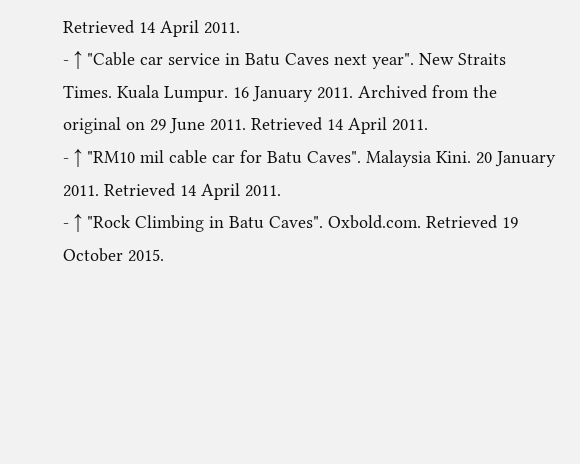Retrieved 14 April 2011.
- ↑ "Cable car service in Batu Caves next year". New Straits Times. Kuala Lumpur. 16 January 2011. Archived from the original on 29 June 2011. Retrieved 14 April 2011.
- ↑ "RM10 mil cable car for Batu Caves". Malaysia Kini. 20 January 2011. Retrieved 14 April 2011.
- ↑ "Rock Climbing in Batu Caves". Oxbold.com. Retrieved 19 October 2015.